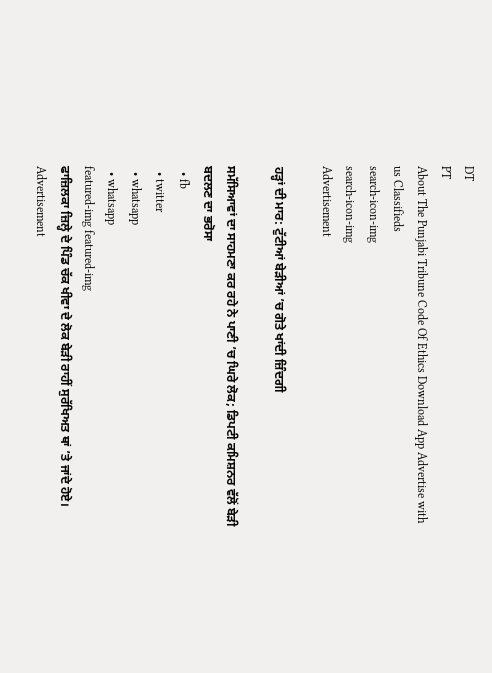DT
PT
About The Punjabi Tribune Code Of Ethics Download App Advertise with us Classifieds
search-icon-img
search-icon-img
Advertisement

ਹੜ੍ਹਾਂ ਦੀ ਮਾਰ: ਟੁੱਟੀਆਂ ਬੇੜੀਆਂ ’ਚ ਗੋਤੇ ਖਾਂਦੀ ਜ਼ਿੰਦਗੀ

ਸਮੱਸਿਆਵਾਂ ਦਾ ਸਾਹਮਣਾ ਕਰ ਰਹੇ ਨੇ ਪਾਣੀ ’ਚ ਘਿਰੇ ਲੋਕ; ਡਿਪਟੀ ਕਮਿਸ਼ਨਰ ਵੱਲੋਂ ਬੇਡ਼ੀ ਬਦਲਣ ਦਾ ਭਰੋਸਾ
  • fb
  • twitter
  • whatsapp
  • whatsapp
featured-img featured-img
ਫਾਜ਼ਿਲਕਾ ਜ਼ਿਲ੍ਹੇ ਦੇ ਪਿੰਡ ਚੱਕ ਖੀਵਾ ਦੇ ਲੋਕ ਬੇੜੀ ਰਾਹੀਂ ਸੁਰੱਖਿਅਤ ਥਾਂ ’ਤੇ ਜਾਂਦੇ ਹੋਏ।
Advertisement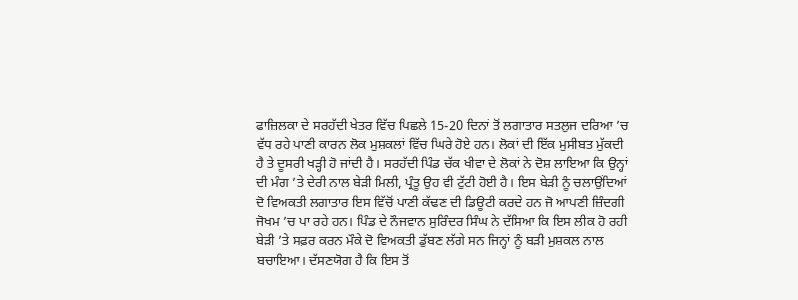ਫਾਜ਼ਿਲਕਾ ਦੇ ਸਰਹੱਦੀ ਖੇਤਰ ਵਿੱਚ ਪਿਛਲੇ 15-20 ਦਿਨਾਂ ਤੋਂ ਲਗਾਤਾਰ ਸਤਲੁਜ ਦਰਿਆ ’ਚ ਵੱਧ ਰਹੇ ਪਾਣੀ ਕਾਰਨ ਲੋਕ ਮੁਸ਼ਕਲਾਂ ਵਿੱਚ ਘਿਰੇ ਹੋਏ ਹਨ। ਲੋਕਾਂ ਦੀ ਇੱਕ ਮੁਸੀਬਤ ਮੁੱਕਦੀ ਹੈ ਤੇ ਦੂਸਰੀ ਖੜ੍ਹੀ ਹੋ ਜਾਂਦੀ ਹੈ। ਸਰਹੱਦੀ ਪਿੰਡ ਚੱਕ ਖੀਵਾ ਦੇ ਲੋਕਾਂ ਨੇ ਦੋਸ਼ ਲਾਇਆ ਕਿ ਉਨ੍ਹਾਂ ਦੀ ਮੰਗ ’ਤੇ ਦੇਰੀ ਨਾਲ ਬੇੜੀ ਮਿਲੀ, ਪ੍ਰੰਤੂ ਉਹ ਵੀ ਟੁੱਟੀ ਹੋਈ ਹੈ। ਇਸ ਬੇੜੀ ਨੂੰ ਚਲਾਉਂਦਿਆਂ ਦੋ ਵਿਅਕਤੀ ਲਗਾਤਾਰ ਇਸ ਵਿੱਚੋਂ ਪਾਣੀ ਕੱਢਣ ਦੀ ਡਿਊਟੀ ਕਰਦੇ ਹਨ ਜੋ ਆਪਣੀ ਜ਼ਿੰਦਗੀ ਜੋਖਮ ’ਚ ਪਾ ਰਹੇ ਹਨ। ਪਿੰਡ ਦੇ ਨੌਜਵਾਨ ਸੁਰਿੰਦਰ ਸਿੰਘ ਨੇ ਦੱਸਿਆ ਕਿ ਇਸ ਲੀਕ ਹੋ ਰਹੀ ਬੇੜੀ ’ਤੇ ਸਫ਼ਰ ਕਰਨ ਮੌਕੇ ਦੋ ਵਿਅਕਤੀ ਡੁੱਬਣ ਲੱਗੇ ਸਨ ਜਿਨ੍ਹਾਂ ਨੂੰ ਬੜੀ ਮੁਸ਼ਕਲ ਨਾਲ ਬਚਾਇਆ। ਦੱਸਣਯੋਗ ਹੈ ਕਿ ਇਸ ਤੋਂ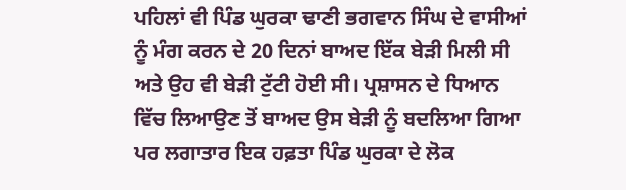ਪਹਿਲਾਂ ਵੀ ਪਿੰਡ ਘੁਰਕਾ ਢਾਣੀ ਭਗਵਾਨ ਸਿੰਘ ਦੇ ਵਾਸੀਆਂ ਨੂੰ ਮੰਗ ਕਰਨ ਦੇ 20 ਦਿਨਾਂ ਬਾਅਦ ਇੱਕ ਬੇੜੀ ਮਿਲੀ ਸੀ ਅਤੇ ਉਹ ਵੀ ਬੇੜੀ ਟੁੱਟੀ ਹੋਈ ਸੀ। ਪ੍ਰਸ਼ਾਸਨ ਦੇ ਧਿਆਨ ਵਿੱਚ ਲਿਆਉਣ ਤੋਂ ਬਾਅਦ ਉਸ ਬੇੜੀ ਨੂੰ ਬਦਲਿਆ ਗਿਆ ਪਰ ਲਗਾਤਾਰ ਇਕ ਹਫ਼ਤਾ ਪਿੰਡ ਘੁਰਕਾ ਦੇ ਲੋਕ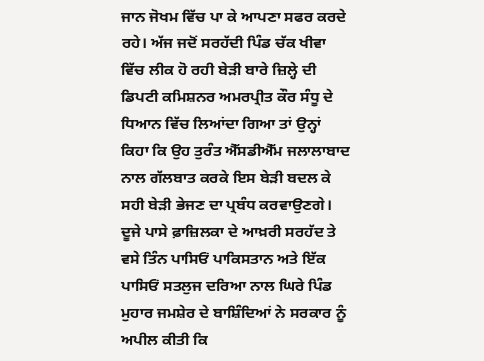ਜਾਨ ਜੋਖਮ ਵਿੱਚ ਪਾ ਕੇ ਆਪਣਾ ਸਫਰ ਕਰਦੇ ਰਹੇ। ਅੱਜ ਜਦੋਂ ਸਰਹੱਦੀ ਪਿੰਡ ਚੱਕ ਖੀਵਾ ਵਿੱਚ ਲੀਕ ਹੋ ਰਹੀ ਬੇੜੀ ਬਾਰੇ ਜ਼ਿਲ੍ਹੇ ਦੀ ਡਿਪਟੀ ਕਮਿਸ਼ਨਰ ਅਮਰਪ੍ਰੀਤ ਕੌਰ ਸੰਧੂ ਦੇ ਧਿਆਨ ਵਿੱਚ ਲਿਆਂਦਾ ਗਿਆ ਤਾਂ ਉਨ੍ਹਾਂ ਕਿਹਾ ਕਿ ਉਹ ਤੁਰੰਤ ਐੱਸਡੀਐੱਮ ਜਲਾਲਾਬਾਦ ਨਾਲ ਗੱਲਬਾਤ ਕਰਕੇ ਇਸ ਬੇੜੀ ਬਦਲ ਕੇ ਸਹੀ ਬੇੜੀ ਭੇਜਣ ਦਾ ਪ੍ਰਬੰਧ ਕਰਵਾਉਣਗੇ। ਦੂਜੇ ਪਾਸੇ ਫ਼ਾਜ਼ਿਲਕਾ ਦੇ ਆਖ਼ਰੀ ਸਰਹੱਦ ਤੇ ਵਸੇ ਤਿੰਨ ਪਾਸਿਓਂ ਪਾਕਿਸਤਾਨ ਅਤੇ ਇੱਕ ਪਾਸਿਓਂ ਸਤਲੁਜ ਦਰਿਆ ਨਾਲ ਘਿਰੇ ਪਿੰਡ ਮੁਹਾਰ ਜਮਸ਼ੇਰ ਦੇ ਬਾਸ਼ਿੰਦਿਆਂ ਨੇ ਸਰਕਾਰ ਨੂੰ ਅਪੀਲ ਕੀਤੀ ਕਿ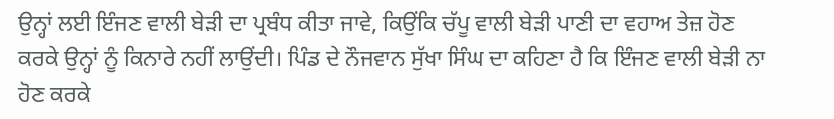ਉਨ੍ਹਾਂ ਲਈ ਇੰਜਣ ਵਾਲੀ ਬੇੜੀ ਦਾ ਪ੍ਰਬੰਧ ਕੀਤਾ ਜਾਵੇ, ਕਿਉਂਕਿ ਚੱਪੂ ਵਾਲੀ ਬੇੜੀ ਪਾਣੀ ਦਾ ਵਹਾਅ ਤੇਜ਼ ਹੋਣ ਕਰਕੇ ਉਨ੍ਹਾਂ ਨੂੰ ਕਿਨਾਰੇ ਨਹੀਂ ਲਾਉਂਦੀ। ਪਿੰਡ ਦੇ ਨੌਜਵਾਨ ਸੁੱਖਾ ਸਿੰਘ ਦਾ ਕਹਿਣਾ ਹੈ ਕਿ ਇੰਜਣ ਵਾਲੀ ਬੇੜੀ ਨਾ ਹੋਣ ਕਰਕੇ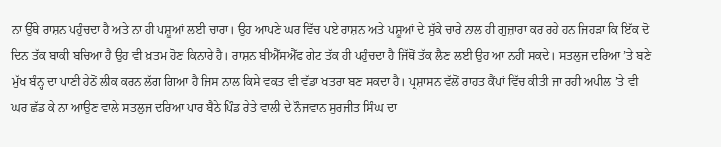ਨਾ ਉੱਥੇ ਰਾਸ਼ਨ ਪਹੁੰਚਦਾ ਹੈ ਅਤੇ ਨਾ ਹੀ ਪਸ਼ੂਆਂ ਲਈ ਚਾਰਾ। ਉਹ ਆਪਣੇ ਘਰ ਵਿੱਚ ਪਏ ਰਾਸ਼ਨ ਅਤੇ ਪਸ਼ੂਆਂ ਦੇ ਸੁੱਕੇ ਚਾਰੇ ਨਾਲ ਹੀ ਗੁਜ਼ਾਰਾ ਕਰ ਰਹੇ ਹਨ ਜਿਹੜਾ ਕਿ ਇੱਕ ਦੋ ਦਿਨ ਤੱਕ ਬਾਕੀ ਬਚਿਆ ਹੈ ਉਹ ਵੀ ਖ਼ਤਮ ਹੋਣ ਕਿਨਾਰੇ ਹੈ। ਰਾਸ਼ਨ ਬੀਐੱਸਐੱਫ ਗੇਟ ਤੱਕ ਹੀ ਪਹੁੰਚਦਾ ਹੈ ਜਿੱਥੋਂ ਤੱਕ ਲੈਣ ਲਈ ਉਹ ਆ ਨਹੀਂ ਸਕਦੇ। ਸਤਲੁਜ ਦਰਿਆ ’ਤੇ ਬਣੇ ਮੁੱਖ ਬੰਨ੍ਹ ਦਾ ਪਾਣੀ ਹੇਠੋਂ ਲੀਕ ਕਰਨ ਲੱਗ ਗਿਆ ਹੈ ਜਿਸ ਨਾਲ ਕਿਸੇ ਵਕਤ ਵੀ ਵੱਡਾ ਖਤਰਾ ਬਣ ਸਕਦਾ ਹੈ। ਪ੍ਰਸ਼ਾਸਨ ਵੱਲੋਂ ਰਾਹਤ ਕੈਂਪਾਂ ਵਿੱਚ ਕੀਤੀ ਜਾ ਰਹੀ ਅਪੀਲ ’ਤੇ ਵੀ ਘਰ ਛੱਡ ਕੇ ਨਾ ਆਉਣ ਵਾਲੇ ਸਤਲੁਜ ਦਰਿਆ ਪਾਰ ਬੈਠੇ ਪਿੰਡ ਰੇਤੇ ਵਾਲੀ ਦੇ ਨੌਜਵਾਨ ਸੁਰਜੀਤ ਸਿੰਘ ਦਾ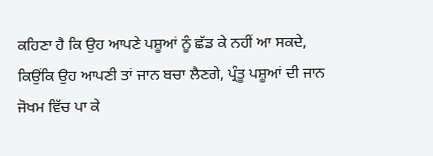ਕਹਿਣਾ ਹੈ ਕਿ ਉਹ ਆਪਣੇ ਪਸ਼ੂਆਂ ਨੂੰ ਛੱਡ ਕੇ ਨਹੀਂ ਆ ਸਕਦੇ, ਕਿਉਂਕਿ ਉਹ ਆਪਣੀ ਤਾਂ ਜਾਨ ਬਚਾ ਲੈਣਗੇ, ਪ੍ਰੰਤੂ ਪਸ਼ੂਆਂ ਦੀ ਜਾਨ ਜੋਖਮ ਵਿੱਚ ਪਾ ਕੇ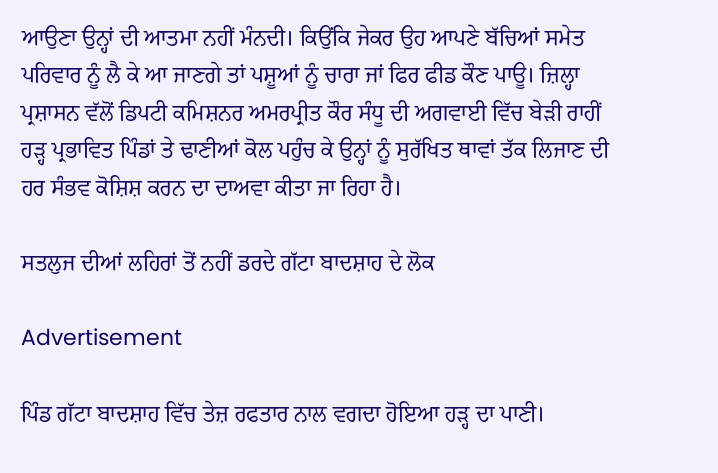ਆਉਣਾ ਉਨ੍ਹਾਂ ਦੀ ਆਤਮਾ ਨਹੀਂ ਮੰਨਦੀ। ਕਿਉਂਕਿ ਜੇਕਰ ਉਹ ਆਪਣੇ ਬੱਚਿਆਂ ਸਮੇਤ ਪਰਿਵਾਰ ਨੂੰ ਲੈ ਕੇ ਆ ਜਾਣਗੇ ਤਾਂ ਪਸ਼ੂਆਂ ਨੂੰ ਚਾਰਾ ਜਾਂ ਫਿਰ ਫੀਡ ਕੌਣ ਪਾਊ। ਜ਼ਿਲ੍ਹਾ ਪ੍ਰਸ਼ਾਸਨ ਵੱਲੋਂ ਡਿਪਟੀ ਕਮਿਸ਼ਨਰ ਅਮਰਪ੍ਰੀਤ ਕੌਰ ਸੰਧੂ ਦੀ ਅਗਵਾਈ ਵਿੱਚ ਬੇੜੀ ਰਾਹੀਂ ਹੜ੍ਹ ਪ੍ਰਭਾਵਿਤ ਪਿੰਡਾਂ ਤੇ ਢਾਣੀਆਂ ਕੋਲ ਪਹੁੰਚ ਕੇ ਉਨ੍ਹਾਂ ਨੂੰ ਸੁਰੱਖਿਤ ਥਾਵਾਂ ਤੱਕ ਲਿਜਾਣ ਦੀ ਹਰ ਸੰਭਵ ਕੋਸ਼ਿਸ਼ ਕਰਨ ਦਾ ਦਾਅਵਾ ਕੀਤਾ ਜਾ ਰਿਹਾ ਹੈ।

ਸਤਲੁਜ ਦੀਆਂ ਲਹਿਰਾਂ ਤੋਂ ਨਹੀਂ ਡਰਦੇ ਗੱਟਾ ਬਾਦਸ਼ਾਹ ਦੇ ਲੋਕ

Advertisement

ਪਿੰਡ ਗੱਟਾ ਬਾਦਸ਼ਾਹ ਵਿੱਚ ਤੇਜ਼ ਰਫਤਾਰ ਨਾਲ ਵਗਦਾ ਹੋਇਆ ਹੜ੍ਹ ਦਾ ਪਾਣੀ।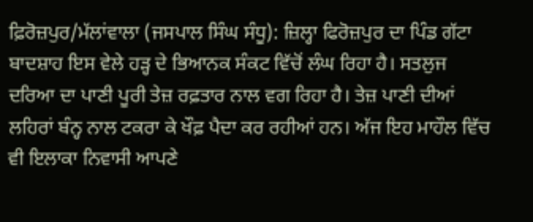ਫ਼ਿਰੋਜ਼ਪੁਰ/ਮੱਲਾਂਵਾਲਾ (ਜਸਪਾਲ ਸਿੰਘ ਸੰਧੂ): ਜ਼ਿਲ੍ਹਾ ਫਿਰੋਜ਼ਪੁਰ ਦਾ ਪਿੰਡ ਗੱਟਾ ਬਾਦਸ਼ਾਹ ਇਸ ਵੇਲੇ ਹੜ੍ਹ ਦੇ ਭਿਆਨਕ ਸੰਕਟ ਵਿੱਚੋਂ ਲੰਘ ਰਿਹਾ ਹੈ। ਸਤਲੁਜ ਦਰਿਆ ਦਾ ਪਾਣੀ ਪੂਰੀ ਤੇਜ਼ ਰਫ਼ਤਾਰ ਨਾਲ ਵਗ ਰਿਹਾ ਹੈ। ਤੇਜ਼ ਪਾਣੀ ਦੀਆਂ ਲਹਿਰਾਂ ਬੰਨ੍ਹ ਨਾਲ ਟਕਰਾ ਕੇ ਖੌਫ਼ ਪੈਦਾ ਕਰ ਰਹੀਆਂ ਹਨ। ਅੱਜ ਇਹ ਮਾਹੌਲ ਵਿੱਚ ਵੀ ਇਲਾਕਾ ਨਿਵਾਸੀ ਆਪਣੇ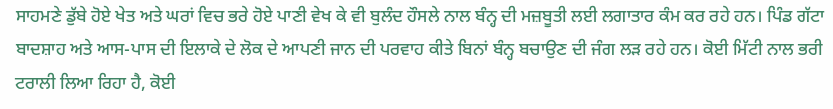ਸਾਹਮਣੇ ਡੁੱਬੇ ਹੋਏ ਖੇਤ ਅਤੇ ਘਰਾਂ ਵਿਚ ਭਰੇ ਹੋਏ ਪਾਣੀ ਵੇਖ ਕੇ ਵੀ ਬੁਲੰਦ ਹੌਸਲੇ ਨਾਲ ਬੰਨ੍ਹ ਦੀ ਮਜ਼ਬੂਤੀ ਲਈ ਲਗਾਤਾਰ ਕੰਮ ਕਰ ਰਹੇ ਹਨ। ਪਿੰਡ ਗੱਟਾ ਬਾਦਸ਼ਾਹ ਅਤੇ ਆਸ-ਪਾਸ ਦੀ ਇਲਾਕੇ ਦੇ ਲੋਕ ਦੇ ਆਪਣੀ ਜਾਨ ਦੀ ਪਰਵਾਹ ਕੀਤੇ ਬਿਨਾਂ ਬੰਨ੍ਹ ਬਚਾਉਣ ਦੀ ਜੰਗ ਲੜ ਰਹੇ ਹਨ। ਕੋਈ ਮਿੱਟੀ ਨਾਲ ਭਰੀ ਟਰਾਲੀ ਲਿਆ ਰਿਹਾ ਹੈ, ਕੋਈ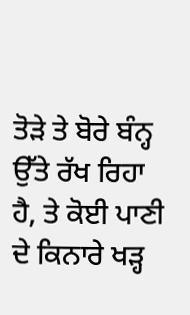ਤੋੜੇ ਤੇ ਬੋਰੇ ਬੰਨ੍ਹ ਉੱਤੇ ਰੱਖ ਰਿਹਾ ਹੈ, ਤੇ ਕੋਈ ਪਾਣੀ ਦੇ ਕਿਨਾਰੇ ਖੜ੍ਹ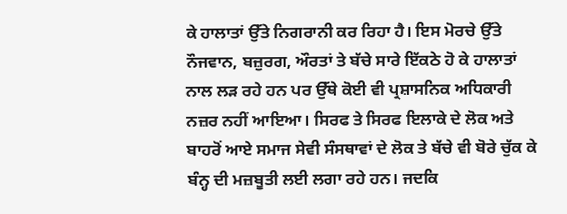ਕੇ ਹਾਲਾਤਾਂ ਉੱਤੇ ਨਿਗਰਾਨੀ ਕਰ ਰਿਹਾ ਹੈ। ਇਸ ਮੋਰਚੇ ਉੱਤੇ ਨੌਜਵਾਨ, ਬਜ਼ੁਰਗ, ਔਰਤਾਂ ਤੇ ਬੱਚੇ ਸਾਰੇ ਇੱਕਠੇ ਹੋ ਕੇ ਹਾਲਾਤਾਂ ਨਾਲ ਲੜ ਰਹੇ ਹਨ ਪਰ ਉੱਥੇ ਕੋਈ ਵੀ ਪ੍ਰਸ਼ਾਸਨਿਕ ਅਧਿਕਾਰੀ ਨਜ਼ਰ ਨਹੀਂ ਆਇਆ। ਸਿਰਫ ਤੇ ਸਿਰਫ ਇਲਾਕੇ ਦੇ ਲੋਕ ਅਤੇ ਬਾਹਰੋਂ ਆਏ ਸਮਾਜ ਸੇਵੀ ਸੰਸਥਾਵਾਂ ਦੇ ਲੋਕ ਤੇ ਬੱਚੇ ਵੀ ਬੋਰੇ ਚੁੱਕ ਕੇ ਬੰਨ੍ਹ ਦੀ ਮਜ਼ਬੂਤੀ ਲਈ ਲਗਾ ਰਹੇ ਹਨ। ਜਦਕਿ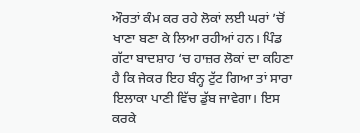ਔਰਤਾਂ ਕੰਮ ਕਰ ਰਹੇ ਲੋਕਾਂ ਲਈ ਘਰਾਂ ’ਚੋਂ ਖਾਣਾ ਬਣਾ ਕੇ ਲਿਆ ਰਹੀਆਂ ਹਨ। ਪਿੰਡ ਗੱਟਾ ਬਾਦਸ਼ਾਹ ‘ਚ ਹਾਜ਼ਰ ਲੋਕਾਂ ਦਾ ਕਹਿਣਾ ਹੈ ਕਿ ਜੇਕਰ ਇਹ ਬੰਨ੍ਹ ਟੁੱਟ ਗਿਆ ਤਾਂ ਸਾਰਾ ਇਲਾਕਾ ਪਾਣੀ ਵਿੱਚ ਡੁੱਬ ਜਾਵੇਗਾ। ਇਸ ਕਰਕੇ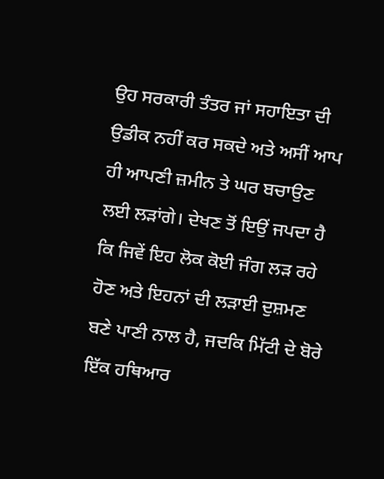ਉਹ ਸਰਕਾਰੀ ਤੰਤਰ ਜਾਂ ਸਹਾਇਤਾ ਦੀ ਉਡੀਕ ਨਹੀਂ ਕਰ ਸਕਦੇ ਅਤੇ ਅਸੀਂ ਆਪ ਹੀ ਆਪਣੀ ਜ਼ਮੀਨ ਤੇ ਘਰ ਬਚਾਉਣ ਲਈ ਲੜਾਂਗੇ। ਦੇਖਣ ਤੋਂ ਇਉਂ ਜਪਦਾ ਹੈ ਕਿ ਜਿਵੇਂ ਇਹ ਲੋਕ ਕੋਈ ਜੰਗ ਲੜ ਰਹੇ ਹੋਣ ਅਤੇ ਇਹਨਾਂ ਦੀ ਲੜਾਈ ਦੁਸ਼ਮਣ ਬਣੇ ਪਾਣੀ ਨਾਲ ਹੈ, ਜਦਕਿ ਮਿੱਟੀ ਦੇ ਬੋਰੇ ਇੱਕ ਹਥਿਆਰ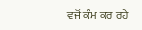ਵਜੋਂ ਕੰਮ ਕਰ ਰਹੇ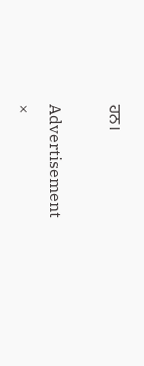ਹਨ।

Advertisement
×